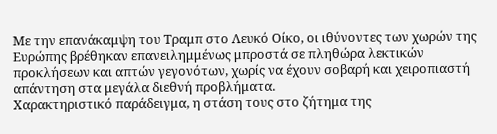Με την επανάκαμψη του Τραμπ στο Λευκό Οίκο, οι ιθύνοντες των χωρών της Ευρώπης βρέθηκαν επανειλημμένως μπροστά σε πληθώρα λεκτικών προκλήσεων και απτών γεγονότων, χωρίς να έχουν σοβαρή και χειροπιαστή απάντηση στα μεγάλα διεθνή προβλήματα.
Χαρακτηριστικό παράδειγμα, η στάση τους στο ζήτημα της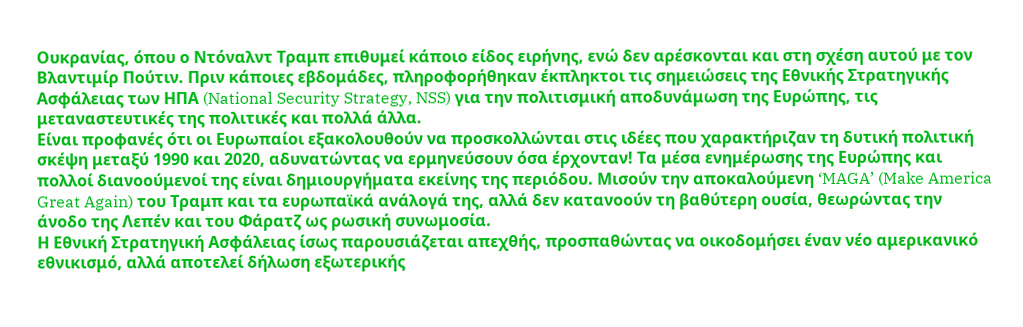Ουκρανίας, όπου ο Ντόναλντ Τραμπ επιθυμεί κάποιο είδος ειρήνης, ενώ δεν αρέσκονται και στη σχέση αυτού με τον Βλαντιμίρ Πούτιν. Πριν κάποιες εβδομάδες, πληροφορήθηκαν έκπληκτοι τις σημειώσεις της Εθνικής Στρατηγικής Ασφάλειας των ΗΠΑ (National Security Strategy, NSS) για την πολιτισμική αποδυνάμωση της Ευρώπης, τις μεταναστευτικές της πολιτικές και πολλά άλλα.
Είναι προφανές ότι οι Ευρωπαίοι εξακολουθούν να προσκολλώνται στις ιδέες που χαρακτήριζαν τη δυτική πολιτική σκέψη μεταξύ 1990 και 2020, αδυνατώντας να ερμηνεύσουν όσα έρχονταν! Τα μέσα ενημέρωσης της Ευρώπης και πολλοί διανοούμενοί της είναι δημιουργήματα εκείνης της περιόδου. Μισούν την αποκαλούμενη ‘MAGA’ (Make America Great Again) του Τραμπ και τα ευρωπαϊκά ανάλογά της, αλλά δεν κατανοούν τη βαθύτερη ουσία, θεωρώντας την άνοδο της Λεπέν και του Φάρατζ ως ρωσική συνωμοσία.
Η Εθνική Στρατηγική Ασφάλειας ίσως παρουσιάζεται απεχθής, προσπαθώντας να οικοδομήσει έναν νέο αμερικανικό εθνικισμό, αλλά αποτελεί δήλωση εξωτερικής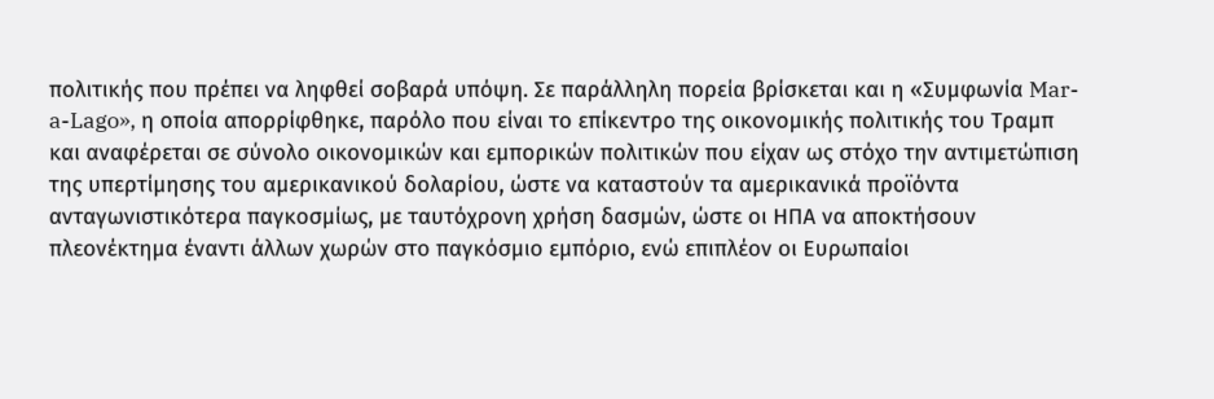πολιτικής που πρέπει να ληφθεί σοβαρά υπόψη. Σε παράλληλη πορεία βρίσκεται και η «Συμφωνία Mar-a-Lago», η οποία απορρίφθηκε, παρόλο που είναι το επίκεντρο της οικονομικής πολιτικής του Τραμπ και αναφέρεται σε σύνολο οικονομικών και εμπορικών πολιτικών που είχαν ως στόχο την αντιμετώπιση της υπερτίμησης του αμερικανικού δολαρίου, ώστε να καταστούν τα αμερικανικά προϊόντα ανταγωνιστικότερα παγκοσμίως, με ταυτόχρονη χρήση δασμών, ώστε οι ΗΠΑ να αποκτήσουν πλεονέκτημα έναντι άλλων χωρών στο παγκόσμιο εμπόριο, ενώ επιπλέον οι Ευρωπαίοι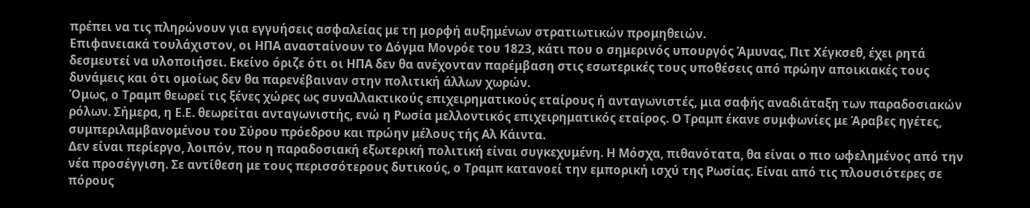πρέπει να τις πληρώνουν για εγγυήσεις ασφαλείας με τη μορφή αυξημένων στρατιωτικών προμηθειών.
Επιφανειακά τουλάχιστον, οι ΗΠΑ ανασταίνουν το Δόγμα Μονρόε του 1823, κάτι που ο σημερινός υπουργός Άμυνας, Πιτ Χέγκσεθ, έχει ρητά δεσμευτεί να υλοποιήσει. Εκείνο όριζε ότι οι ΗΠΑ δεν θα ανέχονταν παρέμβαση στις εσωτερικές τους υποθέσεις από πρώην αποικιακές τους δυνάμεις και ότι ομοίως δεν θα παρενέβαιναν στην πολιτική άλλων χωρών.
Όμως, ο Τραμπ θεωρεί τις ξένες χώρες ως συναλλακτικούς επιχειρηματικούς εταίρους ή ανταγωνιστές, μια σαφής αναδιάταξη των παραδοσιακών ρόλων. Σήμερα, η Ε.Ε. θεωρείται ανταγωνιστής, ενώ η Ρωσία μελλοντικός επιχειρηματικός εταίρος. Ο Τραμπ έκανε συμφωνίες με Άραβες ηγέτες, συμπεριλαμβανομένου του Σύρου πρόεδρου και πρώην μέλους τής Αλ Κάιντα.
Δεν είναι περίεργο, λοιπόν, που η παραδοσιακή εξωτερική πολιτική είναι συγκεχυμένη. Η Μόσχα, πιθανότατα, θα είναι ο πιο ωφελημένος από την νέα προσέγγιση. Σε αντίθεση με τους περισσότερους δυτικούς, ο Τραμπ κατανοεί την εμπορική ισχύ της Ρωσίας. Είναι από τις πλουσιότερες σε πόρους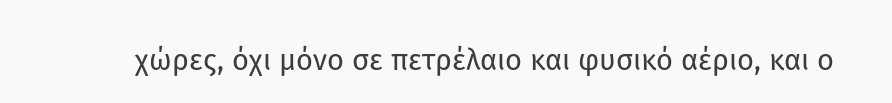χώρες, όχι μόνο σε πετρέλαιο και φυσικό αέριο, και ο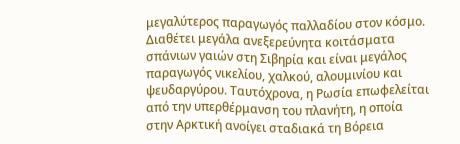μεγαλύτερος παραγωγός παλλαδίου στον κόσμο.
Διαθέτει μεγάλα ανεξερεύνητα κοιτάσματα σπάνιων γαιών στη Σιβηρία και είναι μεγάλος παραγωγός νικελίου, χαλκού, αλουμινίου και ψευδαργύρου. Ταυτόχρονα, η Ρωσία επωφελείται από την υπερθέρμανση του πλανήτη, η οποία στην Αρκτική ανοίγει σταδιακά τη Βόρεια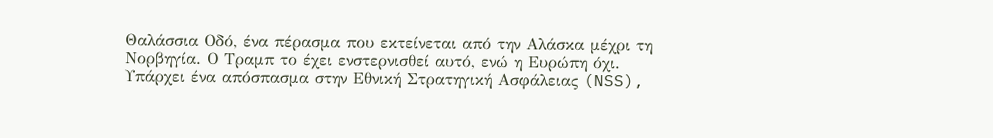Θαλάσσια Οδό, ένα πέρασμα που εκτείνεται από την Αλάσκα μέχρι τη Νορβηγία. Ο Τραμπ το έχει ενστερνισθεί αυτό, ενώ η Ευρώπη όχι.
Υπάρχει ένα απόσπασμα στην Εθνική Στρατηγική Ασφάλειας (NSS),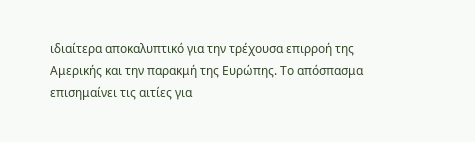ιδιαίτερα αποκαλυπτικό για την τρέχουσα επιρροή της Αμερικής και την παρακμή της Ευρώπης. Το απόσπασμα επισημαίνει τις αιτίες για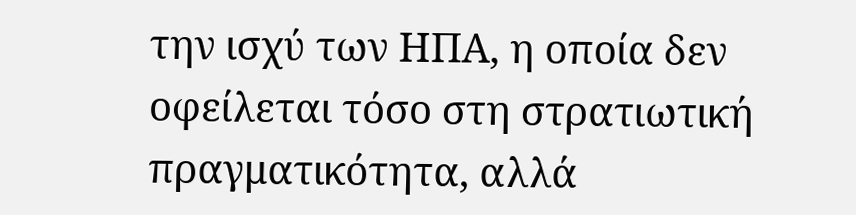την ισχύ των ΗΠΑ, η οποία δεν οφείλεται τόσο στη στρατιωτική πραγματικότητα, αλλά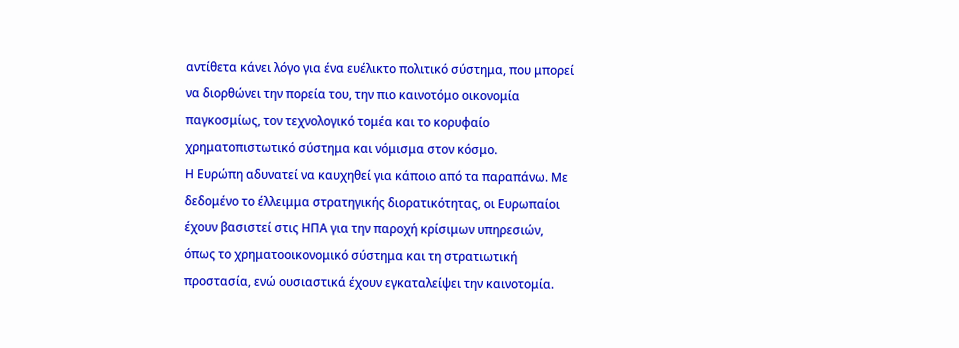αντίθετα κάνει λόγο για ένα ευέλικτο πολιτικό σύστημα, που μπορεί να διορθώνει την πορεία του, την πιο καινοτόμο οικονομία παγκοσμίως, τον τεχνολογικό τομέα και το κορυφαίο χρηματοπιστωτικό σύστημα και νόμισμα στον κόσμο.
Η Ευρώπη αδυνατεί να καυχηθεί για κάποιο από τα παραπάνω. Με δεδομένο το έλλειμμα στρατηγικής διορατικότητας, οι Ευρωπαίοι έχουν βασιστεί στις ΗΠΑ για την παροχή κρίσιμων υπηρεσιών, όπως το χρηματοοικονομικό σύστημα και τη στρατιωτική προστασία, ενώ ουσιαστικά έχουν εγκαταλείψει την καινοτομία.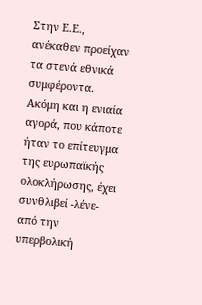Στην Ε.Ε., ανέκαθεν προείχαν τα στενά εθνικά συμφέροντα.
Ακόμη και η ενιαία αγορά, που κάποτε ήταν το επίτευγμα της ευρωπαϊκής ολοκλήρωσης, έχει συνθλιβεί -λένε- από την υπερβολική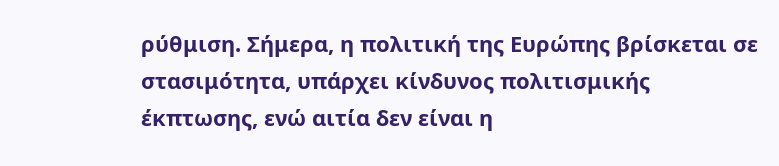ρύθμιση. Σήμερα, η πολιτική της Ευρώπης βρίσκεται σε στασιμότητα, υπάρχει κίνδυνος πολιτισμικής έκπτωσης, ενώ αιτία δεν είναι η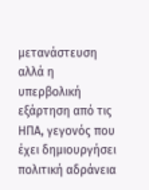μετανάστευση αλλά η υπερβολική εξάρτηση από τις ΗΠΑ, γεγονός που έχει δημιουργήσει πολιτική αδράνεια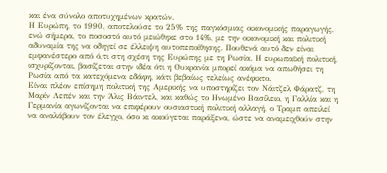και ένα σύνολο αποτυχημένων κρατών.
Η Ευρώπη, το 1990, αποτελούσε το 25% της παγκόσμιας οικονομικής παραγωγής, ενώ σήμερα, το ποσοστό αυτό μειώθηκε στο 14%, με την οικονομική και πολιτική αδυναμία της να οδηγεί σε έλλειψη αυτοπεποίθησης. Πουθενά αυτό δεν είναι εμφανέστερο από ό,τι στη σχέση της Ευρώπης με τη Ρωσία. Η ευρωπαϊκή πολιτική, ισχυρίζονται, βασίζεται στην ιδέα ότι η Ουκρανία μπορεί ακόμα να απωθήσει τη Ρωσία από τα κατεχόμενα εδάφη, κάτι βεβαίως τελείως ανέφικτο.
Είναι πλέον επίσημη πολιτική της Αμερικής να υποστηρίζει τον Νάιτζελ Φάρατζ, τη Μαρίν Λεπέν και την Άλις Βάιντελ, και καθώς το Ηνωμένο Βασίλειο, η Γαλλία και η Γερμανία αγωνίζονται να επιφέρουν ουσιαστική πολιτική αλλαγή, ο Τραμπ απειλεί να αναλάβουν τον έλεγχο, όσο κι ακούγεται παράξενα, ώστε να αναμειχθούν στην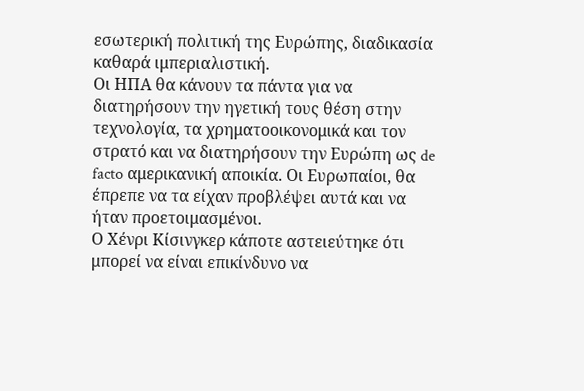εσωτερική πολιτική της Ευρώπης, διαδικασία καθαρά ιμπεριαλιστική.
Οι ΗΠΑ θα κάνουν τα πάντα για να διατηρήσουν την ηγετική τους θέση στην τεχνολογία, τα χρηματοοικονομικά και τον στρατό και να διατηρήσουν την Ευρώπη ως de facto αμερικανική αποικία. Οι Ευρωπαίοι, θα έπρεπε να τα είχαν προβλέψει αυτά και να ήταν προετοιμασμένοι.
Ο Χένρι Κίσινγκερ κάποτε αστειεύτηκε ότι μπορεί να είναι επικίνδυνο να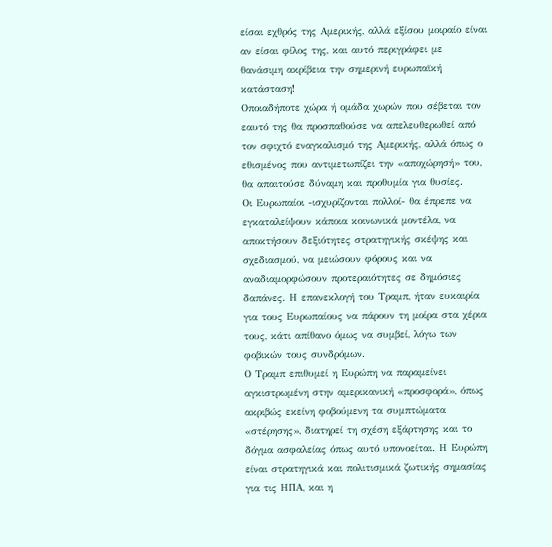είσαι εχθρός της Αμερικής, αλλά εξίσου μοιραίο είναι αν είσαι φίλος της, και αυτό περιγράφει με θανάσιμη ακρίβεια την σημερινή ευρωπαϊκή κατάσταση!
Οποιαδήποτε χώρα ή ομάδα χωρών που σέβεται τον εαυτό της θα προσπαθούσε να απελευθερωθεί από τον σφιχτό εναγκαλισμό της Αμερικής, αλλά όπως ο εθισμένος που αντιμετωπίζει την «αποχώρησή» του, θα απαιτούσε δύναμη και προθυμία για θυσίες.
Οι Ευρωπαίοι -ισχυρίζονται πολλοί- θα έπρεπε να εγκαταλείψουν κάποια κοινωνικά μοντέλα, να αποκτήσουν δεξιότητες στρατηγικής σκέψης και σχεδιασμού, να μειώσουν φόρους και να αναδιαμορφώσουν προτεραιότητες σε δημόσιες δαπάνες. Η επανεκλογή του Τραμπ, ήταν ευκαιρία για τους Ευρωπαίους να πάρουν τη μοίρα στα χέρια τους, κάτι απίθανο όμως να συμβεί, λόγω των φοβικών τους συνδρόμων.
Ο Τραμπ επιθυμεί η Ευρώπη να παραμείνει αγκιστρωμένη στην αμερικανική «προσφορά», όπως ακριβώς εκείνη φοβούμενη τα συμπτώματα «στέρησης», διατηρεί τη σχέση εξάρτησης και το δόγμα ασφαλείας όπως αυτό υπονοείται. Η Ευρώπη είναι στρατηγικά και πολιτισμικά ζωτικής σημασίας για τις ΗΠΑ, και η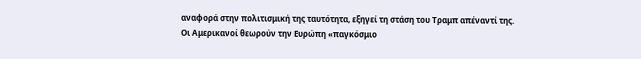αναφορά στην πολιτισμική της ταυτότητα, εξηγεί τη στάση του Τραμπ απέναντί της.
Οι Αμερικανοί θεωρούν την Ευρώπη «παγκόσμιο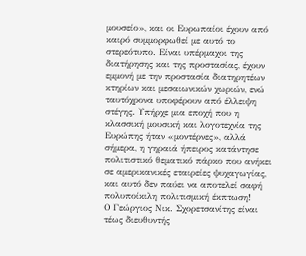μουσείο», και οι Ευρωπαίοι έχουν από καιρό συμμορφωθεί με αυτό το στερεότυπο. Είναι υπέρμαχοι της διατήρησης και της προστασίας, έχουν εμμονή με την προστασία διατηρητέων κτηρίων και μεσαιωνικών χωριών, ενώ ταυτόχρονα υποφέρουν από έλλειψη στέγης. Υπήρχε μια εποχή που η κλασσική μουσική και λογοτεχνία της Ευρώπης ήταν «μοντέρνες», αλλά σήμερα, η γηραιά ήπειρος κατάντησε πολιτιστικό θεματικό πάρκο που ανήκει σε αμερικανικές εταιρείες ψυχαγωγίας, και αυτό δεν παύει να αποτελεί σαφή πολυποίκιλη πολιτισμική έκπτωση!
Ο Γεώργιος Νικ. Σχορετσανίτης είναι τέως διευθυντής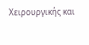Χειρουργικής και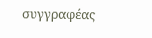συγγραφέας